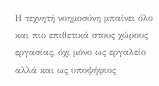Η τεχνητή νοημοσύνη μπαίνει όλο και πιο επιθετικά στους χώρους εργασίας, όχι μόνο ως εργαλείο αλλά και ως υποψήφιος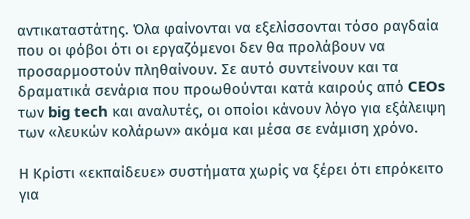αντικαταστάτης. Όλα φαίνονται να εξελίσσονται τόσο ραγδαία που οι φόβοι ότι οι εργαζόμενοι δεν θα προλάβουν να προσαρμοστούν πληθαίνουν. Σε αυτό συντείνουν και τα δραματικά σενάρια που προωθούνται κατά καιρούς από CEOs των big tech και αναλυτές, οι οποίοι κάνουν λόγο για εξάλειψη των «λευκών κολάρων» ακόμα και μέσα σε ενάμιση χρόνο.

Η Κρίστι «εκπαίδευε» συστήματα χωρίς να ξέρει ότι επρόκειτο για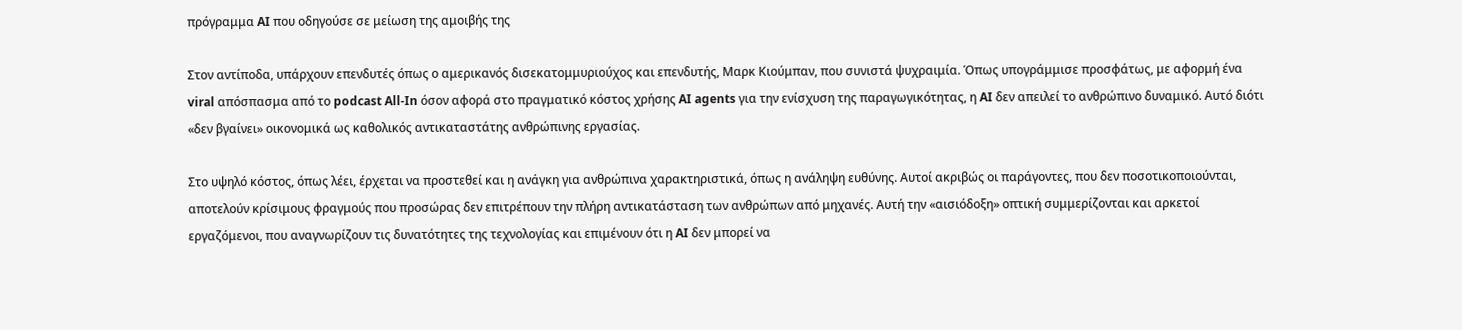πρόγραμμα AI που οδηγούσε σε μείωση της αμοιβής της

Στον αντίποδα, υπάρχουν επενδυτές όπως ο αμερικανός δισεκατομμυριούχος και επενδυτής, Μαρκ Κιούμπαν, που συνιστά ψυχραιμία. Όπως υπογράμμισε προσφάτως, με αφορμή ένα viral απόσπασμα από το podcast All-In όσον αφορά στο πραγματικό κόστος χρήσης AI agents για την ενίσχυση της παραγωγικότητας, η AI δεν απειλεί το ανθρώπινο δυναμικό. Αυτό διότι «δεν βγαίνει» οικονομικά ως καθολικός αντικαταστάτης ανθρώπινης εργασίας.

Στο υψηλό κόστος, όπως λέει, έρχεται να προστεθεί και η ανάγκη για ανθρώπινα χαρακτηριστικά, όπως η ανάληψη ευθύνης. Αυτοί ακριβώς οι παράγοντες, που δεν ποσοτικοποιούνται, αποτελούν κρίσιμους φραγμούς που προσώρας δεν επιτρέπουν την πλήρη αντικατάσταση των ανθρώπων από μηχανές. Αυτή την «αισιόδοξη» οπτική συμμερίζονται και αρκετοί εργαζόμενοι, που αναγνωρίζουν τις δυνατότητες της τεχνολογίας και επιμένουν ότι η AI δεν μπορεί να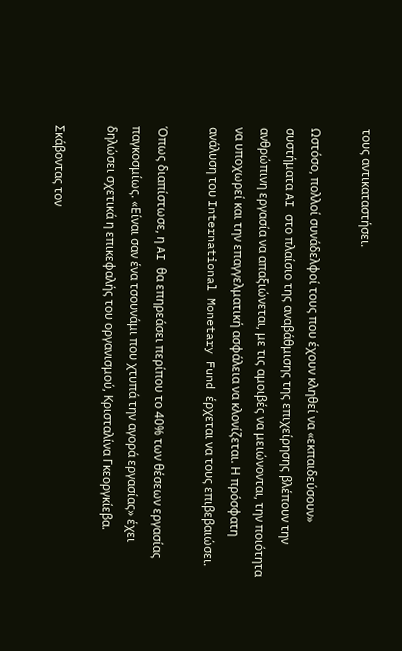τους αντικαταστήσει.

Ωστόσο, πολλοί συνάδελφοί τους που έχουν κληθεί να «εκπαιδεύσουν» συστήματα AI στο πλαίσιο της αναβάθμισης της επιχείρησης βλέπουν την ανθρώπινη εργασία να απαξιώνεται, με τις αμοιβές να μειώνονται, την ποιότητα να υποχωρεί και την επαγγελματική ασφάλεια να κλονίζεται. Η πρόσφατη ανάλυση του International Monetary Fund έρχεται να τους επιβεβαιώσει.

Όπως διαπίστωσε, η AI θα επηρεάσει περίπου το 40% των θέσεων εργασίας παγκοσμίως. «Είναι σαν ένα τσουνάμι που χτυπά την αγορά εργασίας» έχει δηλώσει σχετικά η επικεφαλής του οργανισμού, Κρισταλίνα Γκεοργκίεβα.

Σκάβοντας τον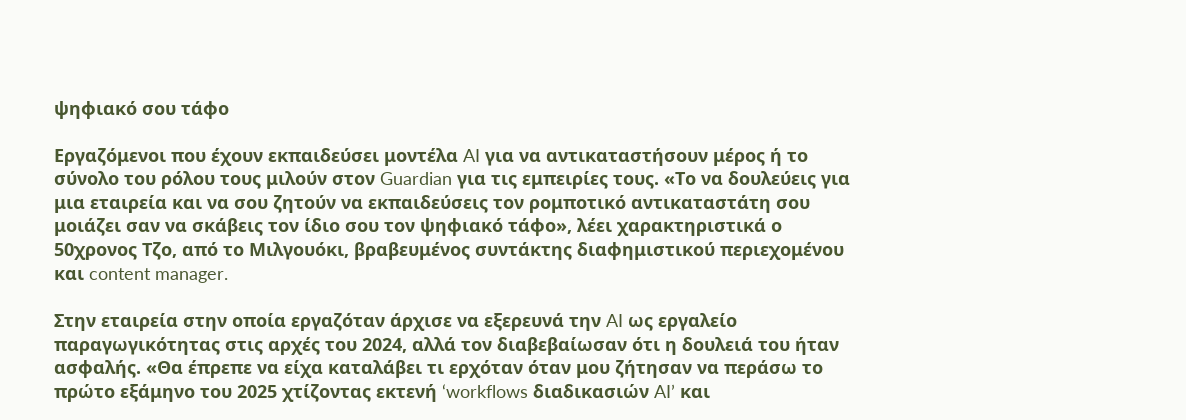ψηφιακό σου τάφο

Εργαζόμενοι που έχουν εκπαιδεύσει μοντέλα AI για να αντικαταστήσουν μέρος ή το σύνολο του ρόλου τους μιλούν στον Guardian για τις εμπειρίες τους. «Το να δουλεύεις για μια εταιρεία και να σου ζητούν να εκπαιδεύσεις τον ρομποτικό αντικαταστάτη σου μοιάζει σαν να σκάβεις τον ίδιο σου τον ψηφιακό τάφο», λέει χαρακτηριστικά ο 50χρονος Τζο, από το Μιλγουόκι, βραβευμένος συντάκτης διαφημιστικού περιεχομένου και content manager.

Στην εταιρεία στην οποία εργαζόταν άρχισε να εξερευνά την AI ως εργαλείο παραγωγικότητας στις αρχές του 2024, αλλά τον διαβεβαίωσαν ότι η δουλειά του ήταν ασφαλής. «Θα έπρεπε να είχα καταλάβει τι ερχόταν όταν μου ζήτησαν να περάσω το πρώτο εξάμηνο του 2025 χτίζοντας εκτενή ‘workflows διαδικασιών AI’ και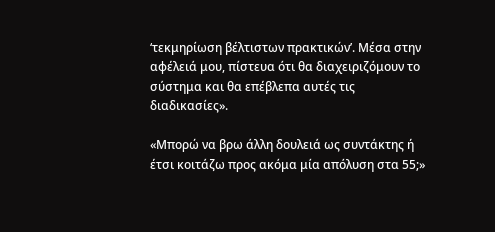‘τεκμηρίωση βέλτιστων πρακτικών’. Μέσα στην αφέλειά μου, πίστευα ότι θα διαχειριζόμουν το σύστημα και θα επέβλεπα αυτές τις διαδικασίες».

«Μπορώ να βρω άλλη δουλειά ως συντάκτης ή έτσι κοιτάζω προς ακόμα μία απόλυση στα 55;»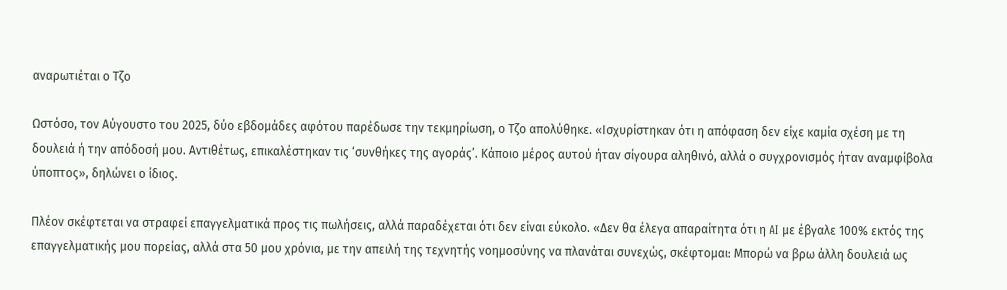αναρωτιέται ο Τζο

Ωστόσο, τον Αύγουστο του 2025, δύο εβδομάδες αφότου παρέδωσε την τεκμηρίωση, ο Τζο απολύθηκε. «Ισχυρίστηκαν ότι η απόφαση δεν είχε καμία σχέση με τη δουλειά ή την απόδοσή μου. Αντιθέτως, επικαλέστηκαν τις ‘συνθήκες της αγοράς’. Κάποιο μέρος αυτού ήταν σίγουρα αληθινό, αλλά ο συγχρονισμός ήταν αναμφίβολα ύποπτος», δηλώνει ο ίδιος.

Πλέον σκέφτεται να στραφεί επαγγελματικά προς τις πωλήσεις, αλλά παραδέχεται ότι δεν είναι εύκολο. «Δεν θα έλεγα απαραίτητα ότι η AI με έβγαλε 100% εκτός της επαγγελματικής μου πορείας, αλλά στα 50 μου χρόνια, με την απειλή της τεχνητής νοημοσύνης να πλανάται συνεχώς, σκέφτομαι: Μπορώ να βρω άλλη δουλειά ως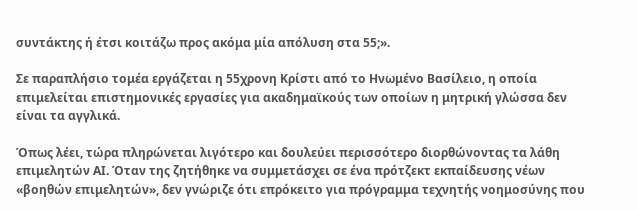συντάκτης ή έτσι κοιτάζω προς ακόμα μία απόλυση στα 55;».

Σε παραπλήσιο τομέα εργάζεται η 55χρονη Κρίστι από το Ηνωμένο Βασίλειο, η οποία επιμελείται επιστημονικές εργασίες για ακαδημαϊκούς των οποίων η μητρική γλώσσα δεν είναι τα αγγλικά.

Όπως λέει, τώρα πληρώνεται λιγότερο και δουλεύει περισσότερο διορθώνοντας τα λάθη επιμελητών AI. Όταν της ζητήθηκε να συμμετάσχει σε ένα πρότζεκτ εκπαίδευσης νέων «βοηθών επιμελητών», δεν γνώριζε ότι επρόκειτο για πρόγραμμα τεχνητής νοημοσύνης που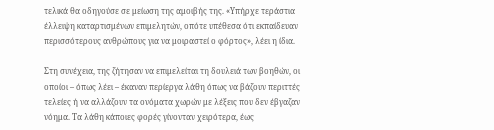τελικά θα οδηγούσε σε μείωση της αμοιβής της. «Υπήρχε τεράστια έλλειψη καταρτισμένων επιμελητών, οπότε υπέθεσα ότι εκπαίδευαν περισσότερους ανθρώπους για να μοιραστεί ο φόρτος», λέει η ίδια.

Στη συνέχεια, της ζήτησαν να επιμελείται τη δουλειά των βοηθών, οι οποίοι – όπως λέει – έκαναν περίεργα λάθη όπως να βάζουν περιττές τελείες ή να αλλάζουν τα ονόματα χωρών με λέξεις που δεν έβγαζαν νόημα. Τα λάθη κάποιες φορές γίνονταν χειρότερα, έως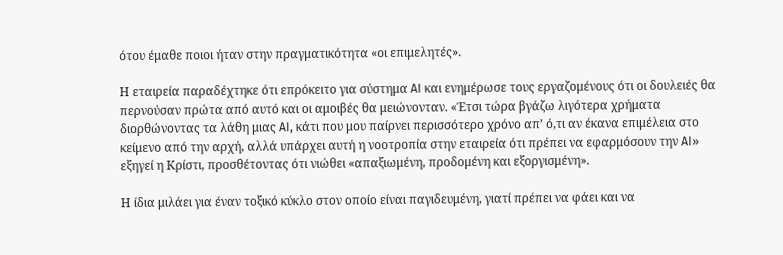ότου έμαθε ποιοι ήταν στην πραγματικότητα «οι επιμελητές».

Η εταιρεία παραδέχτηκε ότι επρόκειτο για σύστημα AI και ενημέρωσε τους εργαζομένους ότι οι δουλειές θα περνούσαν πρώτα από αυτό και οι αμοιβές θα μειώνονταν. «Έτσι τώρα βγάζω λιγότερα χρήματα διορθώνοντας τα λάθη μιας AI, κάτι που μου παίρνει περισσότερο χρόνο απ’ ό,τι αν έκανα επιμέλεια στο κείμενο από την αρχή, αλλά υπάρχει αυτή η νοοτροπία στην εταιρεία ότι πρέπει να εφαρμόσουν την AI» εξηγεί η Κρίστι, προσθέτοντας ότι νιώθει «απαξιωμένη, προδομένη και εξοργισμένη».

Η ίδια μιλάει για έναν τοξικό κύκλο στον οποίο είναι παγιδευμένη, γιατί πρέπει να φάει και να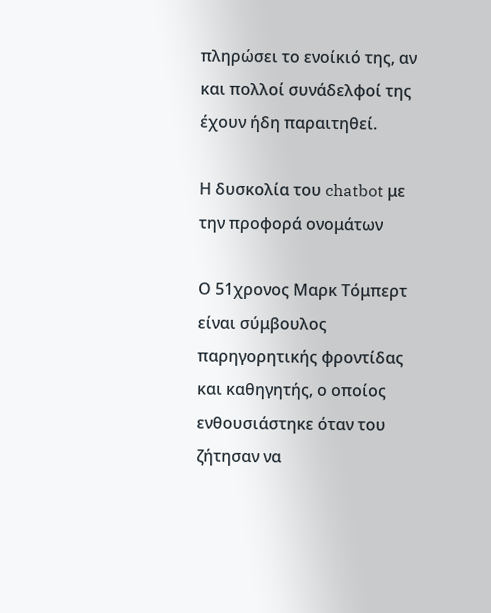πληρώσει το ενοίκιό της, αν και πολλοί συνάδελφοί της έχουν ήδη παραιτηθεί.

Η δυσκολία του chatbot με την προφορά ονομάτων

Ο 51χρονος Μαρκ Τόμπερτ είναι σύμβουλος παρηγορητικής φροντίδας και καθηγητής, ο οποίος ενθουσιάστηκε όταν του ζήτησαν να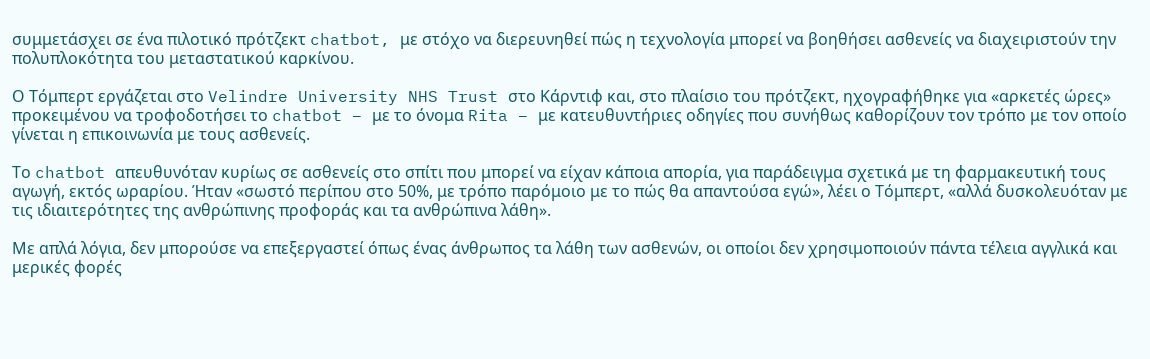συμμετάσχει σε ένα πιλοτικό πρότζεκτ chatbot, με στόχο να διερευνηθεί πώς η τεχνολογία μπορεί να βοηθήσει ασθενείς να διαχειριστούν την πολυπλοκότητα του μεταστατικού καρκίνου.

Ο Τόμπερτ εργάζεται στο Velindre University NHS Trust στο Κάρντιφ και, στο πλαίσιο του πρότζεκτ, ηχογραφήθηκε για «αρκετές ώρες» προκειμένου να τροφοδοτήσει το chatbot – με το όνομα Rita – με κατευθυντήριες οδηγίες που συνήθως καθορίζουν τον τρόπο με τον οποίο γίνεται η επικοινωνία με τους ασθενείς.

Το chatbot απευθυνόταν κυρίως σε ασθενείς στο σπίτι που μπορεί να είχαν κάποια απορία, για παράδειγμα σχετικά με τη φαρμακευτική τους αγωγή, εκτός ωραρίου. Ήταν «σωστό περίπου στο 50%, με τρόπο παρόμοιο με το πώς θα απαντούσα εγώ», λέει ο Τόμπερτ, «αλλά δυσκολευόταν με τις ιδιαιτερότητες της ανθρώπινης προφοράς και τα ανθρώπινα λάθη».

Με απλά λόγια, δεν μπορούσε να επεξεργαστεί όπως ένας άνθρωπος τα λάθη των ασθενών, οι οποίοι δεν χρησιμοποιούν πάντα τέλεια αγγλικά και μερικές φορές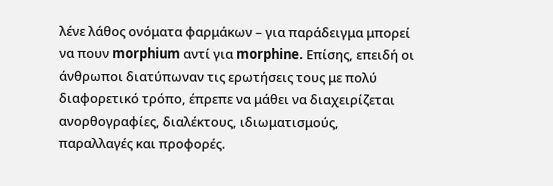λένε λάθος ονόματα φαρμάκων – για παράδειγμα μπορεί να πουν morphium αντί για morphine. Επίσης, επειδή οι άνθρωποι διατύπωναν τις ερωτήσεις τους με πολύ διαφορετικό τρόπο, έπρεπε να μάθει να διαχειρίζεται ανορθογραφίες, διαλέκτους, ιδιωματισμούς, παραλλαγές και προφορές.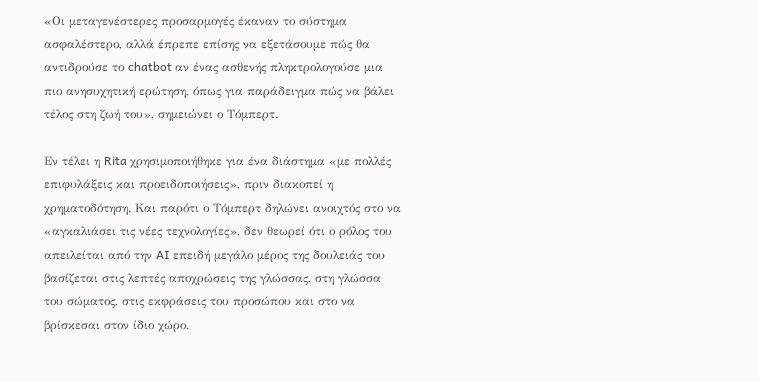«Οι μεταγενέστερες προσαρμογές έκαναν το σύστημα ασφαλέστερο, αλλά έπρεπε επίσης να εξετάσουμε πώς θα αντιδρούσε το chatbot αν ένας ασθενής πληκτρολογούσε μια πιο ανησυχητική ερώτηση, όπως για παράδειγμα πώς να βάλει τέλος στη ζωή του», σημειώνει ο Τόμπερτ.

Εν τέλει η Rita χρησιμοποιήθηκε για ένα διάστημα «με πολλές επιφυλάξεις και προειδοποιήσεις», πριν διακοπεί η χρηματοδότηση. Και παρότι ο Τόμπερτ δηλώνει ανοιχτός στο να «αγκαλιάσει τις νέες τεχνολογίες», δεν θεωρεί ότι ο ρόλος του απειλείται από την AI επειδή μεγάλο μέρος της δουλειάς του βασίζεται στις λεπτές αποχρώσεις της γλώσσας, στη γλώσσα του σώματος, στις εκφράσεις του προσώπου και στο να βρίσκεσαι στον ίδιο χώρο.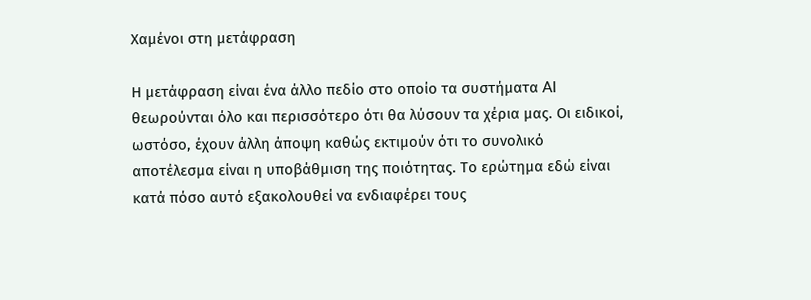Χαμένοι στη μετάφραση

Η μετάφραση είναι ένα άλλο πεδίο στο οποίο τα συστήματα AI θεωρούνται όλο και περισσότερο ότι θα λύσουν τα χέρια μας. Οι ειδικοί, ωστόσο, έχουν άλλη άποψη καθώς εκτιμούν ότι το συνολικό αποτέλεσμα είναι η υποβάθμιση της ποιότητας. Το ερώτημα εδώ είναι κατά πόσο αυτό εξακολουθεί να ενδιαφέρει τους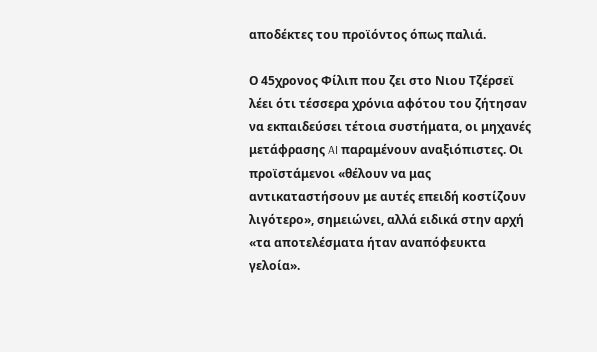αποδέκτες του προϊόντος όπως παλιά.

Ο 45χρονος Φίλιπ που ζει στο Νιου Τζέρσεϊ λέει ότι τέσσερα χρόνια αφότου του ζήτησαν να εκπαιδεύσει τέτοια συστήματα, οι μηχανές μετάφρασης AI παραμένουν αναξιόπιστες. Οι προϊστάμενοι «θέλουν να μας αντικαταστήσουν με αυτές επειδή κοστίζουν λιγότερο», σημειώνει, αλλά ειδικά στην αρχή «τα αποτελέσματα ήταν αναπόφευκτα γελοία».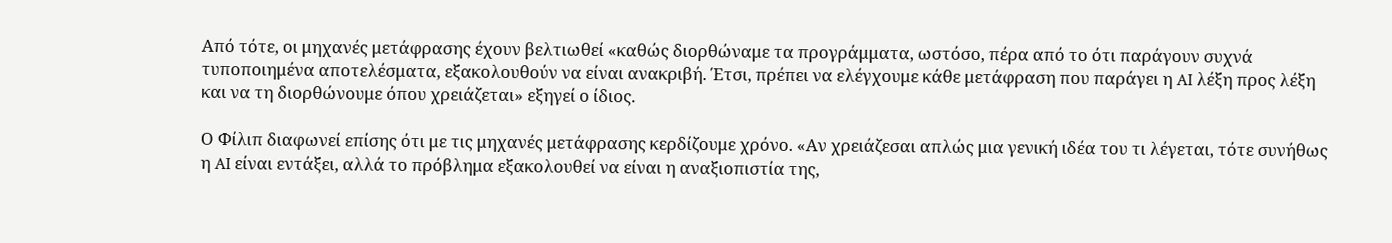Από τότε, οι μηχανές μετάφρασης έχουν βελτιωθεί «καθώς διορθώναμε τα προγράμματα, ωστόσο, πέρα από το ότι παράγουν συχνά τυποποιημένα αποτελέσματα, εξακολουθούν να είναι ανακριβή. Έτσι, πρέπει να ελέγχουμε κάθε μετάφραση που παράγει η AI λέξη προς λέξη και να τη διορθώνουμε όπου χρειάζεται» εξηγεί ο ίδιος.

Ο Φίλιπ διαφωνεί επίσης ότι με τις μηχανές μετάφρασης κερδίζουμε χρόνο. «Αν χρειάζεσαι απλώς μια γενική ιδέα του τι λέγεται, τότε συνήθως η AI είναι εντάξει, αλλά το πρόβλημα εξακολουθεί να είναι η αναξιοπιστία της,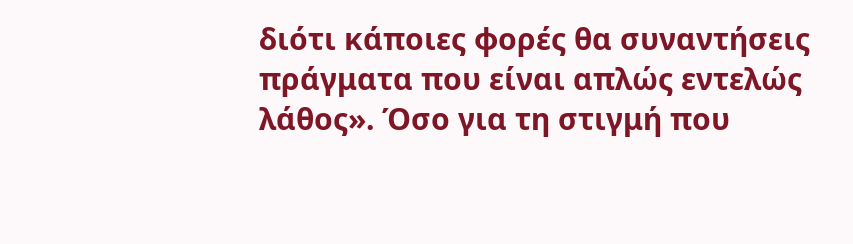διότι κάποιες φορές θα συναντήσεις πράγματα που είναι απλώς εντελώς λάθος». Όσο για τη στιγμή που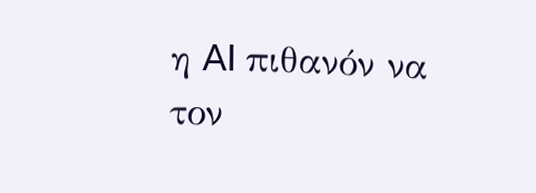η AI πιθανόν να τον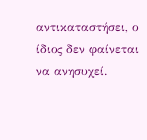αντικαταστήσει, ο ίδιος δεν φαίνεται να ανησυχεί.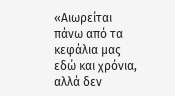«Αιωρείται πάνω από τα κεφάλια μας εδώ και χρόνια, αλλά δεν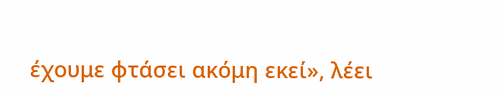έχουμε φτάσει ακόμη εκεί», λέει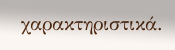χαρακτηριστικά.